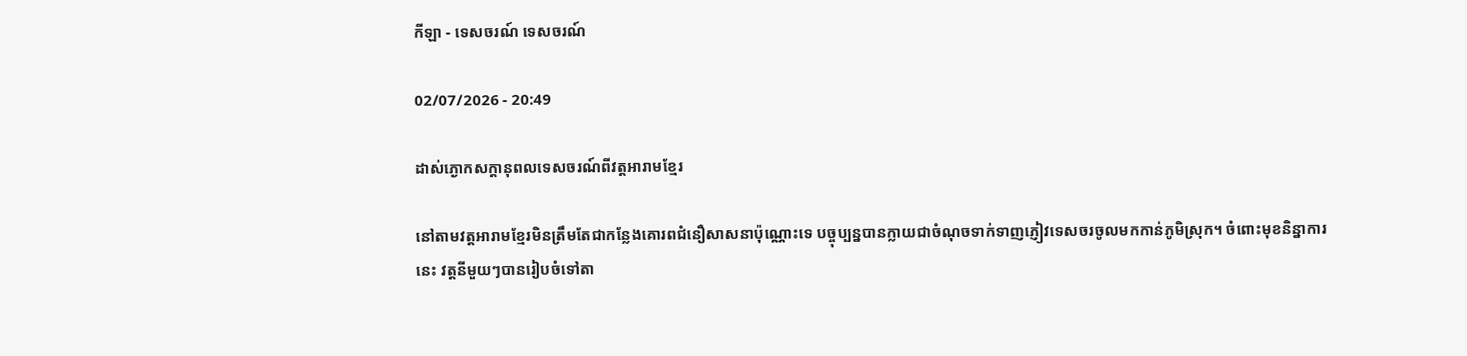កីឡា - ទេសចរណ៍ ទេសចរណ៍

02/07/2026 - 20:49

ដាស់ភ្ងោកសក្តានុពលទេសចរណ៍ពីវត្តអារាមខ្មែរ

នៅតាមវត្តអារាមខ្មែរមិនត្រឹមតែជាកន្លែងគោរពជំនឿសាសនាប៉ុណ្ណោះទេ បច្ចុប្បន្នបានក្លាយជាចំណុចទាក់ទាញភ្ញៀវទេសចរចូលមកកាន់ភូមិស្រុក។ ចំពោះមុខនិន្នាការនេះ វត្តនីមួយៗបានរៀបចំទៅតា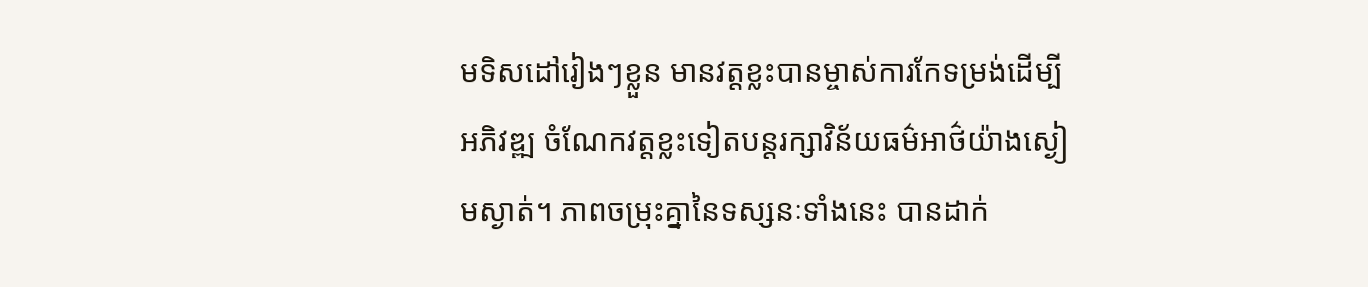មទិសដៅរៀងៗខ្លួន មានវត្តខ្លះបានម្ចាស់ការកែទម្រង់ដើម្បីអភិវឌ្ឍ ចំណែកវត្តខ្លះទៀតបន្តរក្សាវិន័យធម៌អាថ៌យ៉ាងស្ងៀមស្ងាត់។ ភាពចម្រុះគ្នានៃទស្សនៈទាំងនេះ បានដាក់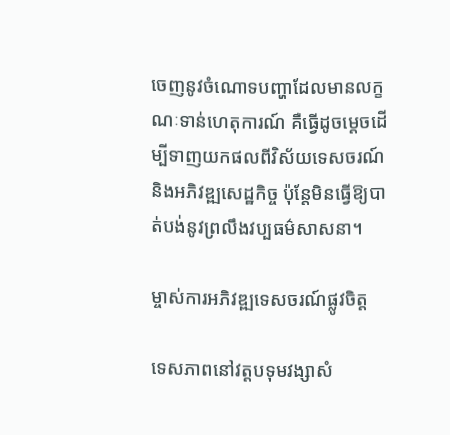ចេញនូវចំណោទបញ្ហាដែលមានលក្ខណៈទាន់ហេតុការណ៍ គឺធ្វើដូចម្តេចដើម្បីទាញយកផលពីវិស័យទេសចរណ៍ និងអភិវឌ្ឍសេដ្ឋកិច្ច ប៉ុន្តែមិនធ្វើឱ្យបាត់បង់នូវព្រលឹងវប្បធម៌សាសនា។

ម្ចាស់ការអភិវឌ្ឍទេសចរណ៍ផ្លូវចិត្ត

ទេសភាពនៅវត្តបទុមវង្សាសំ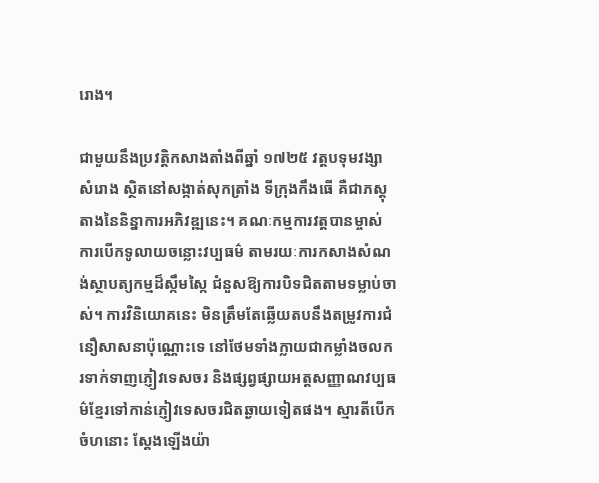រោង។

ជាមួយនឹងប្រវត្តិកសាងតាំងពីឆ្នាំ ១៧២៥ វត្តបទុមវង្សាសំរោង ស្ថិតនៅសង្កាត់សុកត្រាំង ទីក្រុងកឹងធើ គឺជាភស្តុតាងនៃនិន្នាការអភិវឌ្ឍនេះ។ គណៈកម្មការវត្តបានម្ចាស់ការបើកទូលាយចន្លោះវប្បធម៌ តាមរយៈការកសាងសំណង់ស្ថាបត្យកម្មដ៏ស្កឹមស្កៃ ជំនួសឱ្យការបិទជិតតាមទម្លាប់ចាស់។ ការវិនិយោគនេះ មិនត្រឹមតែឆ្លើយតបនឹងតម្រូវការជំនឿសាសនាប៉ុណ្ណោះទេ នៅថែមទាំងក្លាយជាកម្លាំងចលករទាក់ទាញភ្ញៀវទេសចរ និងផ្សព្វផ្សាយអត្តសញ្ញាណវប្បធម៌ខ្មែរទៅកាន់ភ្ញៀវទេសចរជិតឆ្ងាយទៀតផង។ ស្មារតីបើកចំហនោះ ស្ដែងឡើងយ៉ា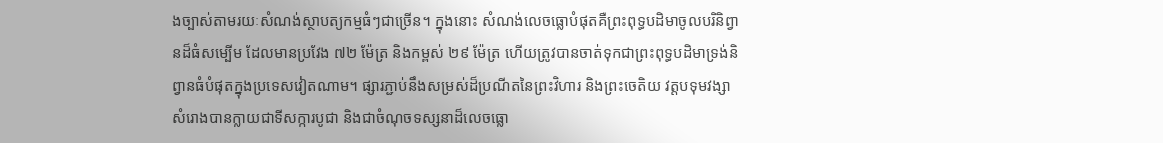ងច្បាស់តាមរយៈសំណង់ស្ថាបត្យកម្មធំៗជាច្រើន។ ក្នុងនោះ សំណង់លេចធ្លោបំផុតគឺព្រះពុទ្ធបដិមាចូលបរិនិព្វានដ៏ធំសម្បើម ដែលមានប្រវែង ៧២ ម៉ែត្រ និងកម្ពស់ ២៩ ម៉ែត្រ ហើយត្រូវបានចាត់ទុកជាព្រះពុទ្ធបដិមាទ្រង់និព្វានធំបំផុតក្នុងប្រទេសវៀតណាម។ ផ្សារភ្ជាប់នឹងសម្រស់ដ៏ប្រណីតនៃព្រះវិហារ និងព្រះចេតិយ វត្តបទុមវង្សាសំរោងបានក្លាយជាទីសក្ការបូជា និងជាចំណុចទស្សនាដ៏លេចធ្លោ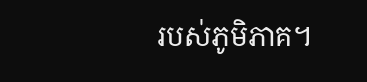របស់ភូមិភាគ។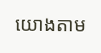យោងតាម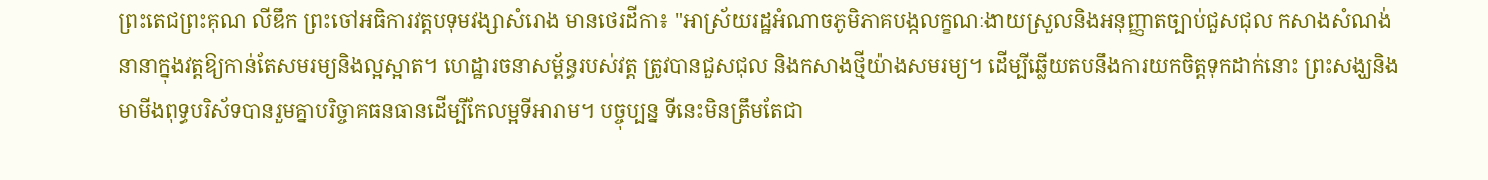ព្រះតេជព្រះគុណ លីឌឹក ព្រះចៅអធិការវត្តបទុមវង្សាសំរោង មានថេរដីកា៖ "អាស្រ័យរដ្ឋអំណាចភូមិភាគបង្កលក្ខណៈងាយស្រួលនិងអនុញ្ញាតច្បាប់ជួសជុល កសាងសំណង់នានាក្នុងវត្តឱ្យកាន់តែសមរម្យនិងល្អស្អាត។ ហេដ្ឋារចនាសម្ព័ន្ធរបស់វត្ត ត្រូវបានជួសជុល និងកសាងថ្មីយ៉ាងសមរម្យ។ ដើម្បីឆ្លើយតបនឹងការយកចិត្តទុកដាក់នោះ ព្រះសង្ឃនិងមាមីងពុទ្ធបរិស័ទបានរួមគ្នាបរិច្ចាគធនធានដើម្បីកែលម្អទីអារាម។ បច្ចុប្បន្ន ទីនេះមិនត្រឹមតែជា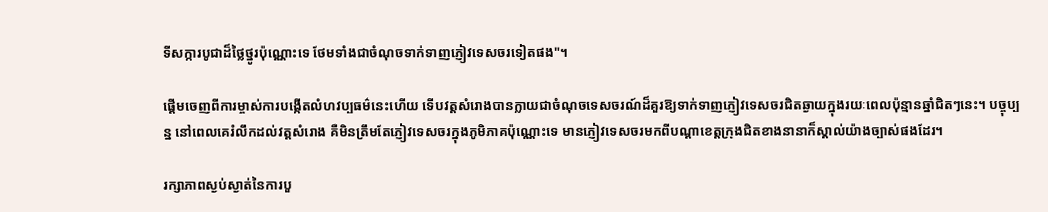ទីសក្ការបូជាដ៏ថ្លៃថ្នូរប៉ុណ្ណោះទេ ថែមទាំងជាចំណុចទាក់ទាញភ្ញៀវទេសចរទៀតផង"។

ផ្ដើមចេញពីការម្ចាស់ការបង្កើតលំហវប្បធម៌នេះហើយ ទើបវត្តសំរោងបានក្លាយជាចំណុចទេសចរណ៍ដ៏គួរឱ្យទាក់ទាញភ្ញៀវទេសចរជិតឆ្ងាយក្នុងរយៈពេលប៉ុន្មានឆ្នាំជិតៗនេះ។ បច្ចុប្បន្ន នៅពេលគេរំលឹកដល់វត្តសំរោង គឺមិនត្រឹមតែភ្ញៀវទេសចរក្នុងភូមិភាគប៉ុណ្ណោះទេ មានភ្ញៀវទេសចរមកពីបណ្ដាខេត្តក្រុងជិតខាងនានាក៏ស្គាល់យ៉ាងច្បាស់ផងដែរ។

រក្សាភាពស្ងប់ស្ងាត់នៃការបួ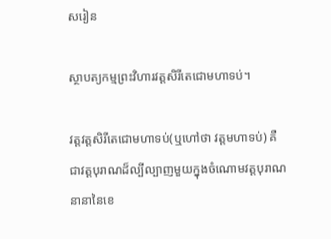សរៀន

ស្ថាបត្យកម្មព្រះវិហារវត្តសិរីតេជោមហាទប់។

វត្តវត្តសិរីតេជោមហាទប់(ឬហៅថា វត្តមហាទប់) គឺជាវត្តបុរាណដ៏ល្បីល្បាញមួយក្នុងចំណោមវត្តបុរាណនានានៃខេ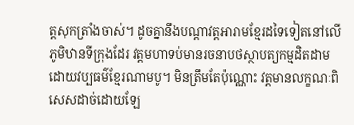ត្តសុកត្រាំងចាស់។ ដូចគ្នានឹងបណ្តាវត្តអារាមខ្មែរដទៃទៀតនៅលើភូមិឋានទីក្រុងដែរ វត្តមហាទប់មានរចនាបថស្ថាបត្យកម្មដិតដាមដោយវប្បធម៌ខ្មែរណាមបូ។ មិនត្រឹមតែប៉ុណ្ណោះ វត្តមានលក្ខណៈពិសេសដាច់ដោយឡែ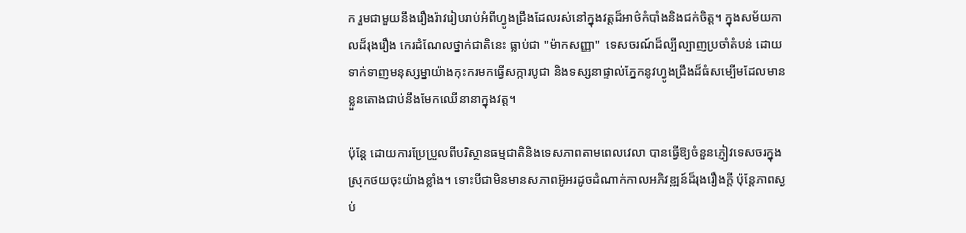ក រួមជាមួយនឹងរឿងរ៉ាវរៀបរាប់អំពីហ្វូងជ្រឹងដែលរស់នៅក្នុងវត្តដ៏អាថ៌កំបាំងនិងជក់ចិត្ត។ ក្នុងសម័យកាលដ៏រុងរឿង កេរដំណែលថ្នាក់ជាតិនេះ ធ្លាប់ជា "ម៉ាកសញ្ញា"  ទេសចរណ៍ដ៏ល្បីល្បាញប្រចាំតំបន់ ដោយទាក់ទាញមនុស្សម្នាយ៉ាងកុះករមកធ្វើសក្ការបូជា និងទស្សនាផ្ទាល់ភ្នែកនូវហ្វូងជ្រឹងដ៏ធំសម្បើមដែលមានខ្លួនតោងជាប់នឹងមែកឈើនានាក្នុងវត្ត។

ប៉ុន្តែ ដោយការប្រែប្រួលពីបរិស្ថានធម្មជាតិនិងទេសភាពតាមពេលវេលា បានធ្វើឱ្យចំនួនភ្ញៀវទេសចរក្នុងស្រុកថយចុះយ៉ាងខ្លាំង។ ទោះបីជាមិនមានសភាពអ៊ូអរដូចដំណាក់កាលអភិវឌ្ឍន៍ដ៏រុងរឿងក្តី ប៉ុន្តែភាពស្ងប់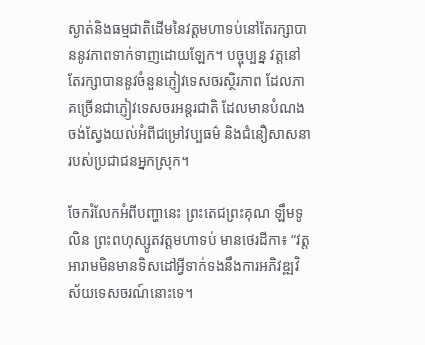ស្ងាត់និងធម្មជាតិដើមនៃវត្តមហាទប់នៅតែរក្សាបាននូវភាពទាក់ទាញដោយឡែក។ បច្ចុប្បន្ន វត្តនៅតែរក្សាបាននូវចំនួនភ្ញៀវទេសចរស្ថិរភាព ដែលភាគច្រើនជាភ្ញៀវទេសចរអន្តរជាតិ ដែលមានបំណងចង់ស្វែងយល់អំពីជម្រៅវប្បធម៌ និងជំនឿសាសនារបស់ប្រជាជនអ្នកស្រុក។

ចែករំលែកអំពីបញ្ហានេះ ព្រះតេជព្រះគុណ ឡឹមទូលិន ព្រះពហុស្សូតវត្តមហាទប់ មានថេរដីកា៖ “វត្តអារាមមិនមានទិសដៅអ្វីទាក់ទងនឹងការអភិវឌ្ឍវិស័យទេសចរណ៍នោះទេ។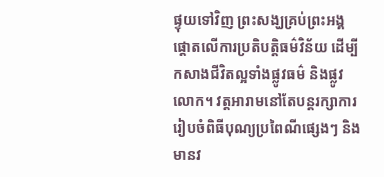ផ្ទុយទៅវិញ ព្រះសង្ឃគ្រប់ព្រះអង្គផ្តោតលើការប្រតិបត្តិធម៌វិន័យ ដើម្បីកសាងជីវិតល្អទាំងផ្លូវធម៌ និងផ្លូវលោក។ វត្តអារាមនៅតែបន្តរក្សាការរៀបចំពិធីបុណ្យប្រពៃណីផ្សេងៗ និងមានវ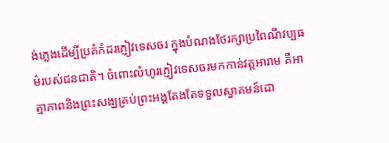ង់ភ្លេងដើម្បីប្រគំកំដរភ្ញៀវទេសចរ ក្នុងបំណងថែរក្សាប្រពៃណីវប្បធម៌របស់ជនជាតិ។ ចំពោះលំហូរភ្ញៀវទេសចរមកកាន់វត្តអារាម គឺអាត្មាភាពនិងព្រះសង្ឃគ្រប់ព្រះអង្គតែងតែទទួលស្វាគមន៍ដោ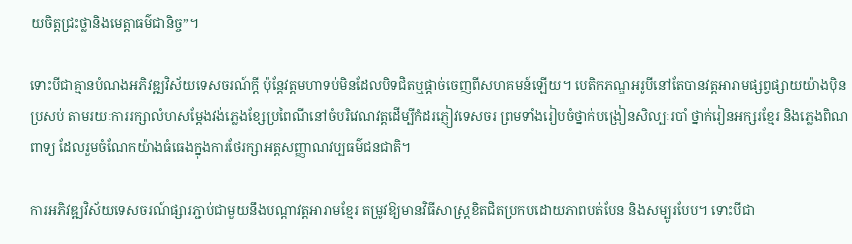យចិត្តជ្រះថ្លានិងមេត្តាធម៌ជានិច្ច”។

ទោះបីជាគ្មានបំណងអភិវឌ្ឍវិស័យទេសចរណ៍ក្តី ប៉ុន្តែវត្តមហាទប់មិនដែលបិទជិតឬផ្ដាច់ចេញពីសហគមន៍ឡើយ។ បេតិកភណ្ឌអរូបីនៅតែបានវត្តអារាមផ្សព្វផ្សាយយ៉ាងប៉ិនប្រសប់ តាមរយៈការរក្សាលំហសម្តែងវង់ភ្លេងខ្សែប្រពៃណីនៅចំបរិវេណវត្តដើម្បីកំដរភ្ញៀវទេសចរ ព្រមទាំងរៀបចំថ្នាក់បង្រៀនសិល្បៈរបាំ ថ្នាក់រៀនអក្សរខ្មែរ និងភ្លេងពិណពាទ្យ ដែលរួមចំណែកយ៉ាងធំធេងក្នុងការថែរក្សាអត្តសញ្ញាណវប្បធម៌ជនជាតិ។

ការអភិវឌ្ឍវិស័យទេសចរណ៍ផ្សារភ្ជាប់ជាមួយនឹងបណ្តាវត្តអារាមខ្មែរ តម្រូវឱ្យមានវិធីសាស្ត្រខិតជិតប្រកបដោយភាពបត់បែន និងសម្បូរបែប។ ទោះបីជា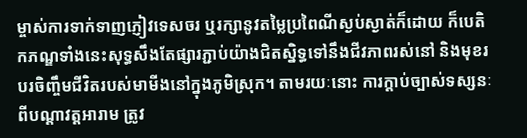ម្ចាស់ការទាក់ទាញភ្ញៀវទេសចរ ឬរក្សានូវតម្លៃប្រពៃណីស្ងប់ស្ងាត់ក៏ដោយ ក៏បេតិកភណ្ឌទាំងនេះសុទ្ធសឹងតែផ្សារភ្ជាប់យ៉ាងជិតស្និទ្ធទៅនឹងជីវភាពរស់នៅ និងមុខរបរចិញ្ចឹមជីវិតរបស់មាមីងនៅក្នុងភូមិស្រុក។ តាមរយៈនោះ ការក្តាប់ច្បាស់ទស្សនៈពីបណ្តាវត្តអារាម ត្រូវ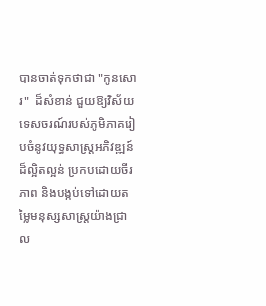បានចាត់ទុកថាជា "កូនសោរ"  ដ៏សំខាន់ ជួយឱ្យវិស័យទេសចរណ៍របស់ភូមិភាគរៀបចំនូវយុទ្ធសាស្ត្រអភិវឌ្ឍន៍ដ៏ល្អិតល្អន់ ប្រកបដោយចីរភាព និងបង្កប់ទៅដោយតម្លៃមនុស្សសាស្ត្រយ៉ាងជ្រាល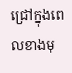ជ្រៅក្នុងពេលខាងមុ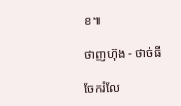ខ៕

ថាញហ៊ុង - ថាច់ធី

ចែករំលែ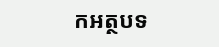កអត្ថបទ